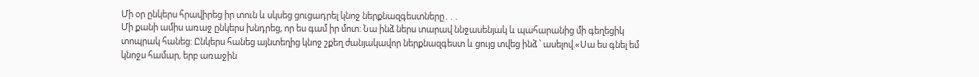Մի օր ընկերս հրավիրեց իր տուն և սկսեց ցուցադրել կնոջ ներքնազգեստները․․․
Մի քանի ամիս առաջ ընկերս խնդրեց, որ ես գամ իր մոտ: Նա ինձ ներս տարավ ննջասենյակ և պահարանից մի գեղեցիկ տոպրակ հանեց: Ընկերս հանեց այնտեղից կնոջ շքեղ ժանյակավոր ներքնազգեստ և ցույց տվեց ինձ ՝ ասելով.«Սա ես գնել եմ կնոջս համար, երբ առաջին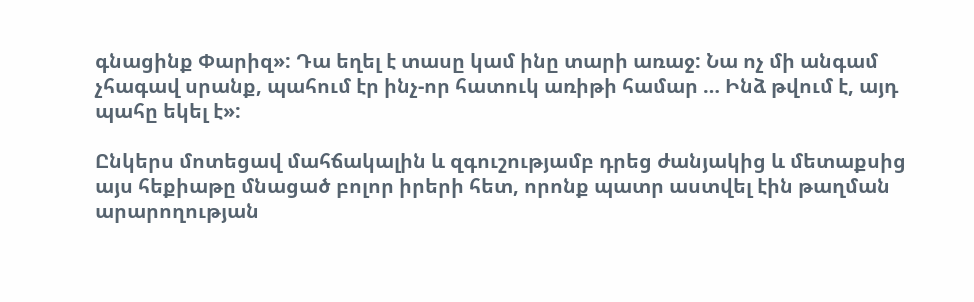գնացինք Փարիզ»: Դա եղել է տասը կամ ինը տարի առաջ: Նա ոչ մի անգամ չհագավ սրանք, պահում էր ինչ-որ հատուկ առիթի համար … Ինձ թվում է, այդ պահը եկել է»:

Ընկերս մոտեցավ մահճակալին և զգուշությամբ դրեց ժանյակից և մետաքսից այս հեքիաթը մնացած բոլոր իրերի հետ, որոնք պատր աստվել էին թաղման արարողության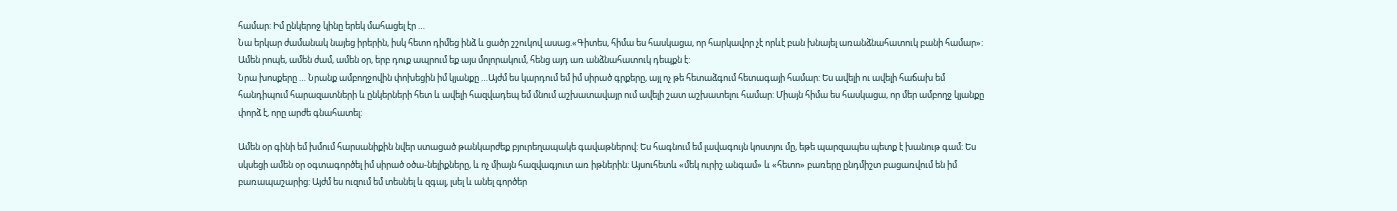համար: Իմ ընկերոջ կինը երեկ մահացել էր …
Նա երկար ժամանակ նայեց իրերին, իսկ հետո դիմեց ինձ և ցածր շշուկով ասաց.«Գիտես, հիմա ես հասկացա, որ հարկավոր չէ որևէ բան խնայել առանձնահատուկ բանի համար»: Ամեն րոպե, ամեն ժամ, ամեն օր, երբ դուք ապրում եք այս մոլորակում, հենց այդ առ անձնահատուկ դեպքն է:
Նրա խոսքերը … Նրանք ամբողջովին փոխեցին իմ կյանքը …Այժմ ես կարդում եմ իմ սիրած գրքերը, այլ ոչ թե հետաձգում հետագայի համար: Ես ավելի ու ավելի հաճախ եմ հանդիպում հարազատների և ընկերների հետ և ավելի հազվադեպ եմ մնում աշխատավայր ում ավելի շատ աշխատելու համար: Միայն հիմա ես հասկացա, որ մեր ամբողջ կյանքը փորձ է, որը արժե գնահատել:

Ամեն օր գինի եմ խմում հարսանիքին նվեր ստացած թանկարժեք բյուրեղապակե գավաթներով: Ես հագնում եմ լավագույն կոստյու մը, եթե պարզապես պետք է խանութ գամ: Ես սկսեցի ամեն օր օգտագործել իմ սիրած օծա-նելիքները, և ոչ միայն հազվագյուտ առ իթներին: Այսուհետև «մեկ ուրիշ անգամ» և «հետո» բառերը ընդմիշտ բացառվում են իմ բառապաշարից: Այժմ ես ուզում եմ տեսնել և զգալ, լսել և անել գործեր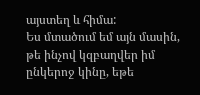այստեղ և հիմա:
Ես մտածում եմ այն մասին, թե ինչով կզբաղվեր իմ ընկերոջ կինը, եթե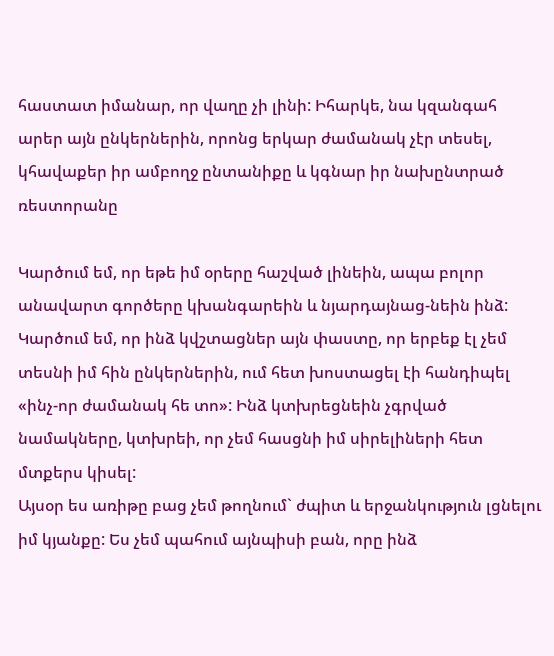հաստատ իմանար, որ վաղը չի լինի: Իհարկե, նա կզանգահ արեր այն ընկերներին, որոնց երկար ժամանակ չէր տեսել, կհավաքեր իր ամբողջ ընտանիքը և կգնար իր նախընտրած ռեստորանը

Կարծում եմ, որ եթե իմ օրերը հաշված լինեին, ապա բոլոր անավարտ գործերը կխանգարեին և նյարդայնաց-նեին ինձ: Կարծում եմ, որ ինձ կվշտացներ այն փաստը, որ երբեք էլ չեմ տեսնի իմ հին ընկերներին, ում հետ խոստացել էի հանդիպել «ինչ-որ ժամանակ հե տո»: Ինձ կտխրեցնեին չգրված նամակները, կտխրեի, որ չեմ հասցնի իմ սիրելիների հետ մտքերս կիսել:
Այսօր ես առիթը բաց չեմ թողնում` ժպիտ և երջանկություն լցնելու իմ կյանքը: Ես չեմ պահում այնպիսի բան, որը ինձ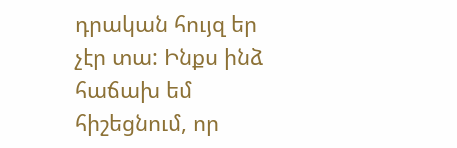դրական հույզ եր չէր տա: Ինքս ինձ հաճախ եմ հիշեցնում, որ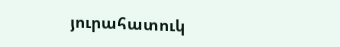յուրահատուկ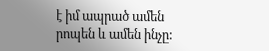է իմ ապրած ամեն րոպեն և ամեն ինչը: